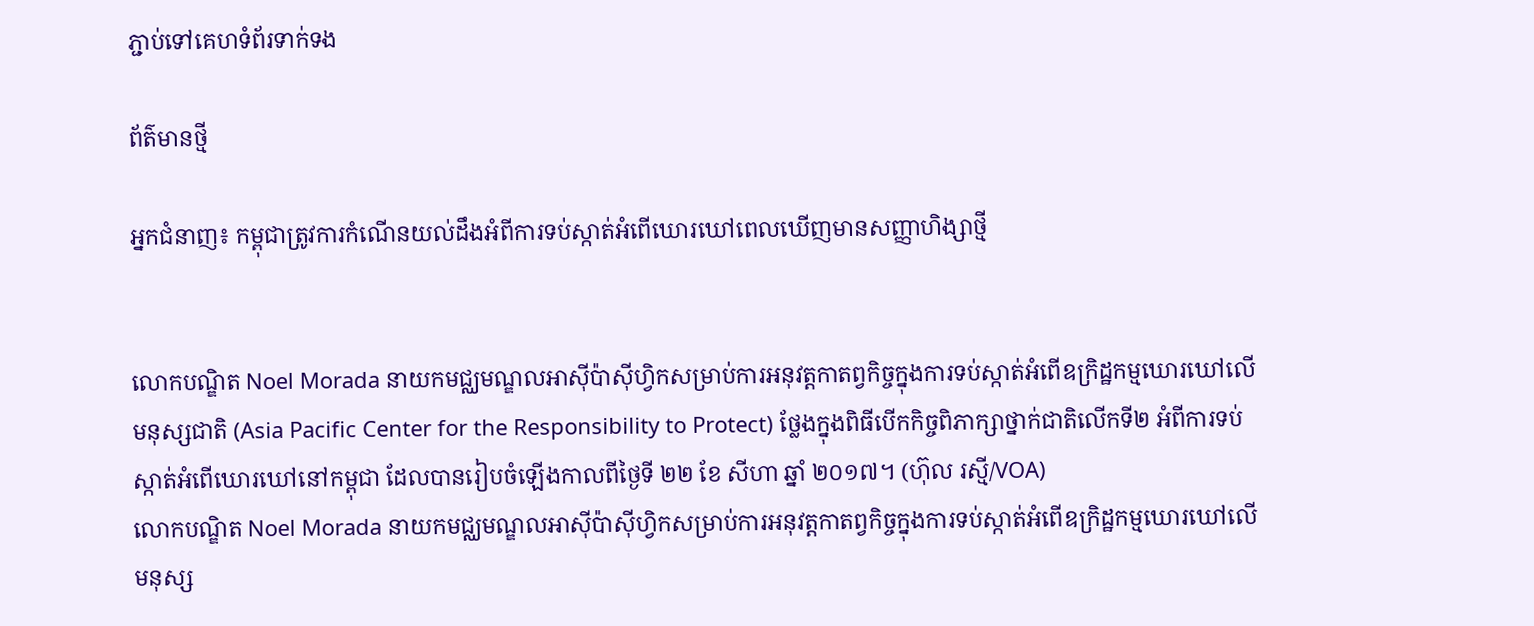ភ្ជាប់ទៅគេហទំព័រទាក់ទង

ព័ត៌មានថ្មី

អ្នកជំនាញ៖ កម្ពុជាត្រូវការកំណើនយល់ដឹងអំពីការទប់ស្កាត់អំពើឃោរឃៅពេលឃើញមានសញ្ញាហិង្សាថ្មី


លោកបណ្ឌិត Noel Morada នាយកមជ្ឈមណ្ឌលអាស៊ីប៉ាស៊ីហ្វិកសម្រាប់ការអនុវត្តកាតព្វកិច្ចក្នុងការទប់ស្កាត់អំពើឧក្រិដ្ឋកម្មឃោរឃៅលើមនុស្សជាតិ (Asia Pacific Center for the Responsibility to Protect) ថ្លែងក្នុងពិធីបើកកិច្ចពិភាក្សាថ្នាក់ជាតិលើកទី២ អំពីការទប់ស្កាត់អំពើឃោរឃៅនៅកម្ពុជា ដែលបានរៀបចំឡើងកាលពីថ្ងៃទី ២២ ខែ សីហា ឆ្នាំ ២០១៧។ (ហ៊ុល រស្មី/VOA)
លោកបណ្ឌិត Noel Morada នាយកមជ្ឈមណ្ឌលអាស៊ីប៉ាស៊ីហ្វិកសម្រាប់ការអនុវត្តកាតព្វកិច្ចក្នុងការទប់ស្កាត់អំពើឧក្រិដ្ឋកម្មឃោរឃៅលើមនុស្ស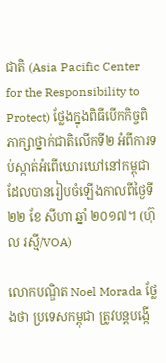ជាតិ (Asia Pacific Center for the Responsibility to Protect) ថ្លែងក្នុងពិធីបើកកិច្ចពិភាក្សាថ្នាក់ជាតិលើកទី២ អំពីការទប់ស្កាត់អំពើឃោរឃៅនៅកម្ពុជា ដែលបានរៀបចំឡើងកាលពីថ្ងៃទី ២២ ខែ សីហា ឆ្នាំ ២០១៧។ (ហ៊ុល រស្មី/VOA)

លោកបណ្ឌិត Noel Morada ថ្លែងថា ប្រទេសកម្ពុជា ត្រូវបន្តបង្កើ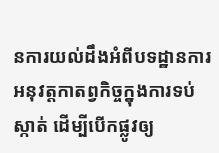នការយល់ដឹងអំពីបទដ្ឋានការអនុវត្តកាតព្វកិច្ចក្នុងការទប់ស្កាត់ ដើម្បីបើកផ្លូវឲ្យ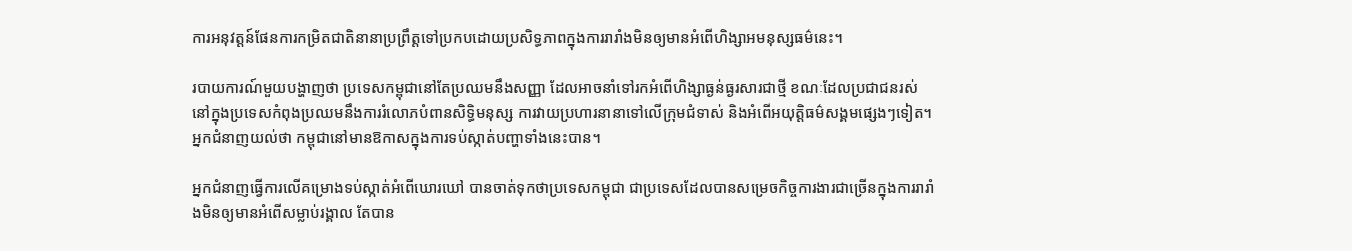ការអនុវត្តន៍ផែនការកម្រិតជាតិនានាប្រព្រឹត្តទៅប្រកបដោយប្រសិទ្ធភាពក្នុងការរារាំងមិនឲ្យមានអំពើហិង្សាអមនុស្សធម៌នេះ។

របាយការណ៍មួយបង្ហាញថា ប្រទេសកម្ពុជានៅតែប្រឈមនឹងសញ្ញា ដែលអាចនាំទៅរកអំពើហិង្សាធ្ងន់ធ្ងរសារជាថ្មី ខណៈដែលប្រជាជនរស់នៅក្នុងប្រទេសកំពុងប្រឈមនឹងការរំលោភបំពានសិទ្ធិមនុស្ស ការវាយប្រហារនានាទៅលើក្រុមជំទាស់ និងអំពើអយុត្តិធម៌សង្គមផ្សេងៗទៀត។ អ្នកជំនាញយល់ថា កម្ពុជានៅមានឱកាសក្នុងការទប់ស្កាត់បញ្ហាទាំងនេះបាន។

អ្នកជំនាញធ្វើការលើគម្រោងទប់ស្កាត់អំពើឃោរឃៅ បានចាត់ទុកថាប្រទេសកម្ពុជា ជាប្រទេសដែលបានសម្រេចកិច្ចការងារជាច្រើនក្នុងការរារាំងមិនឲ្យមានអំពើសម្លាប់រង្គាល តែបាន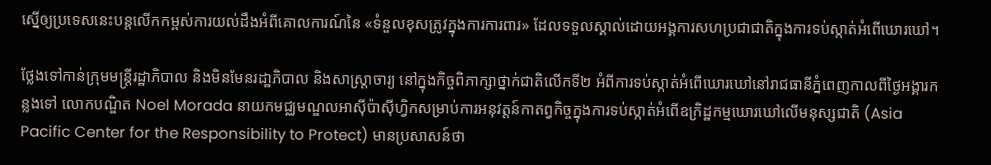ស្នើឲ្យប្រទេសនេះបន្តលើកកម្ពស់ការយល់ដឹងអំពីគោលការណ៍នៃ «ទំនួលខុសត្រូវក្នុងការការពារ» ដែលទទួលស្គាល់ដោយអង្គការសហប្រជាជាតិក្នុងការទប់ស្កាត់អំពើឃោរឃៅ។

ថ្លែងទៅកាន់ក្រុមមន្ត្រីរដ្ឋាភិបាល និងមិនមែនរដា្ឋភិបាល និងសាស្ត្រាចារ្យ នៅក្នុងកិច្ចពិភាក្សាថ្នាក់ជាតិលើកទី២ អំពីការទប់ស្កាត់អំពើឃោរឃៅនៅរាជធានីភ្នំពេញកាលពីថ្ងៃអង្គារកន្លងទៅ លោកបណ្ឌិត Noel Morada នាយកមជ្ឈមណ្ឌលអាស៊ីប៉ាស៊ីហ្វិកសម្រាប់ការអនុវត្តន៍កាតព្វកិច្ចក្នុងការទប់ស្កាត់អំពើឧក្រិដ្ឋកម្មឃោរឃៅលើមនុស្សជាតិ (Asia Pacific Center for the Responsibility to Protect) មានប្រសាសន៍ថា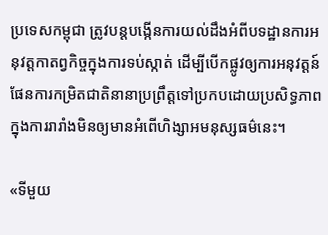ប្រទេសកម្ពុជា ត្រូវបន្តបង្កើនការយល់ដឹងអំពីបទដ្ឋានការអនុវត្តកាតព្វកិច្ចក្នុងការទប់ស្កាត់ ដើម្បីបើកផ្លូវឲ្យការអនុវត្តន៍ផែនការកម្រិតជាតិនានាប្រព្រឹត្តទៅប្រកបដោយប្រសិទ្ធភាពក្នុងការរារាំងមិនឲ្យមានអំពើហិង្សាអមនុស្សធម៌នេះ។

«ទីមួយ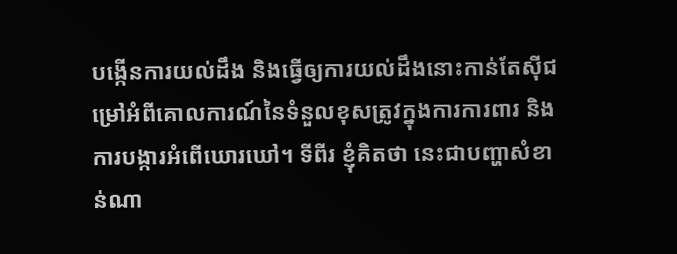បង្កើនការយល់ដឹង និងធ្វើឲ្យការយល់ដឹងនោះកាន់តែស៊ីជម្រៅអំពីគោលការណ៍នៃទំនួលខុសត្រូវក្នុងការការពារ និងការបង្ការអំពើឃោរឃៅ។ ទីពីរ ខ្ញុំគិតថា នេះជាបញ្ហាសំខាន់ណា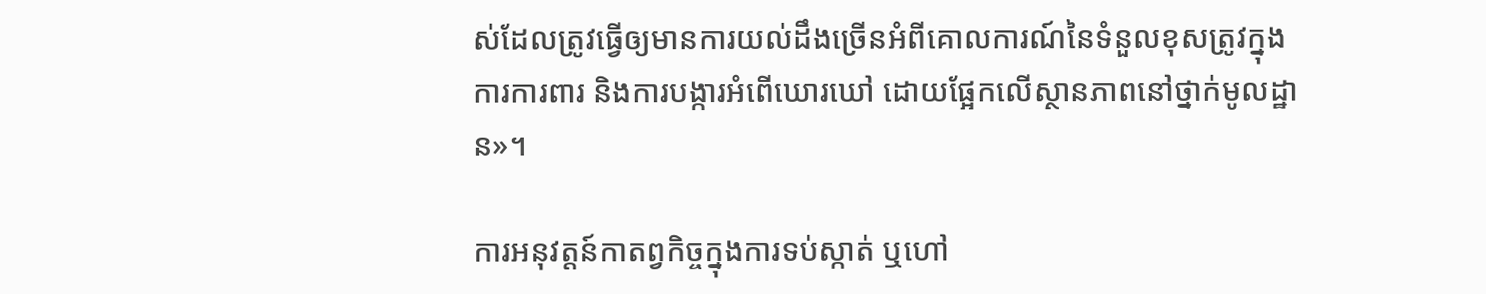ស់ដែលត្រូវធ្វើឲ្យមានការយល់ដឹងច្រើនអំពីគោលការណ៍នៃទំនួលខុសត្រូវក្នុងការការពារ និងការបង្ការអំពើឃោរឃៅ ដោយផ្អែកលើស្ថានភាពនៅថ្នាក់មូលដ្ឋាន»។

ការអនុវត្តន៍កាតព្វកិច្ចក្នុងការទប់ស្កាត់ ឬហៅ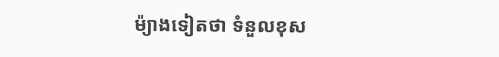ម៉្យាងទៀតថា ទំនួលខុស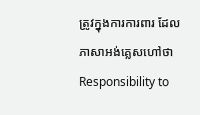ត្រូវក្នុងការការពារ ដែលភាសាអង់គ្លេសហៅថា Responsibility to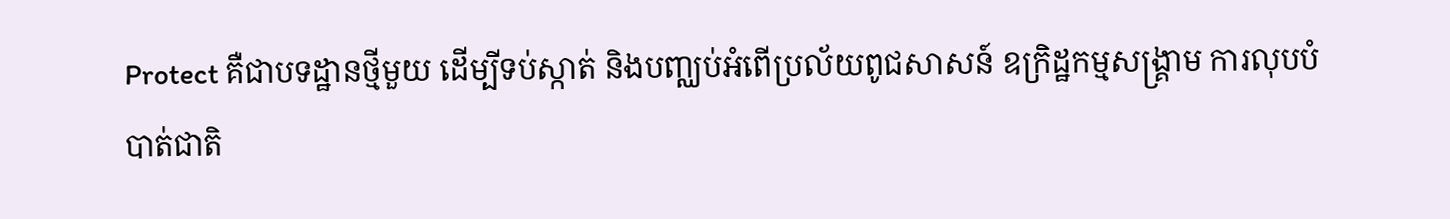Protect គឺជាបទដ្ឋានថ្មីមួយ ដើម្បីទប់ស្កាត់ និងបញ្ឈប់អំពើប្រល័យពូជសាសន៍ ឧក្រិដ្ឋកម្មសង្គ្រាម ការលុបបំបាត់ជាតិ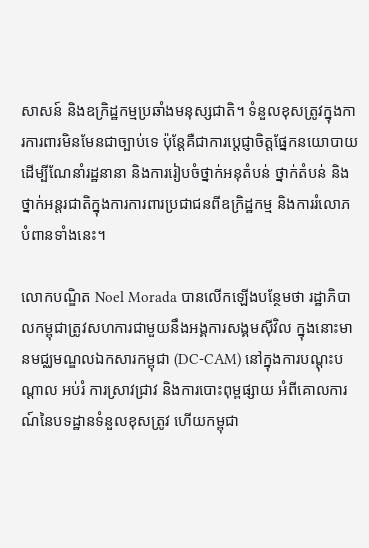សាសន៍ និងឧក្រិដ្ឋកម្មប្រឆាំងមនុស្សជាតិ។ ទំនួលខុសត្រូវក្នុងការការពារមិនមែនជាច្បាប់ទេ ប៉ុន្តែគឺជាការប្តេជ្ញាចិត្តផ្នែកនយោបាយ ដើម្បីណែនាំរដ្ឋនានា និងការរៀបចំថ្នាក់អនុតំបន់ ថ្នាក់តំបន់ និងថ្នាក់អន្តរជាតិក្នុងការការពារប្រជាជនពីឧក្រិដ្ឋកម្ម និងការរំលោភបំពានទាំងនេះ។

លោកបណ្ឌិត Noel Morada បានលើកឡើងបន្ថែមថា រដ្ឋាភិបាលកម្ពុជាត្រូវសហការជាមួយនឹងអង្គការសង្គមស៊ីវិល ក្នុងនោះមានមជ្ឈមណ្ឌលឯកសារកម្ពុជា (DC-CAM) នៅក្នុងការបណ្តុះបណ្តាល អប់រំ ការស្រាវជ្រាវ និងការបោះពុម្ពផ្សាយ អំពីគោលការណ៍នៃបទដ្ឋានទំនួលខុសត្រូវ ហើយកម្ពុជា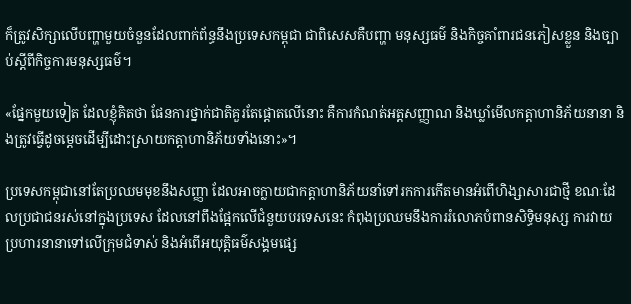ក៏ត្រូវសិក្សាលើបញ្ហាមួយចំនួនដែលពាក់ព័ន្ធនឹងប្រទេសកម្ពុជា ជាពិសេសគឺបញ្ហា មនុស្សធម៌ និងកិច្ចគាំពារជនភៀសខ្លួន និងច្បាប់ស្តីពីកិច្ចការមនុស្សធម៌។

«ផ្នែកមួយទៀត ដែលខ្ញុំគិតថា ផែនការថ្នាក់ជាតិគួរតែផ្តោតលើនោះ គឺការកំណត់អត្តសញ្ញាណ និងឃ្លាំមើលកត្តាហានិភ័យនានា និងត្រូវធ្វើដូចម្តេចដើម្បីដោះស្រាយកត្តាហានិភ័យទាំងនោះ»។

ប្រទេសកម្ពុជានៅតែប្រឈមមុខនឹងសញ្ញា ដែលអាចក្លាយជាកត្តាហានិភ័យនាំទៅរកការកើតមានអំពើហិង្សាសារជាថ្មី ខណៈដែលប្រជាជនរស់នៅក្នុងប្រទេស ដែលនៅពឹងផ្អែកលើជំនួយបរទេសនេះ កំពុងប្រឈមនឹងការរំលោភបំពានសិទ្ធិមនុស្ស ការវាយប្រហារនានាទៅលើក្រុមជំទាស់ និងអំពើអយុត្តិធម៌សង្គមផ្សេ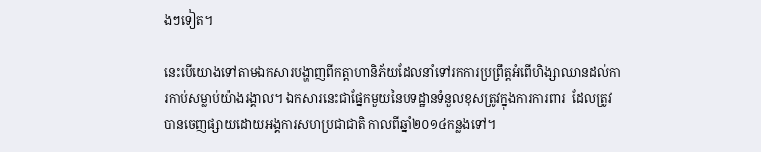ងៗទៀត។

នេះបើយោងទៅតាមឯកសារបង្ហាញពីកត្តាហានិភ័យដែលនាំទៅរកការប្រព្រឹត្តអំពើហិង្សាឈានដល់ការកាប់សម្លាប់យ៉ាងរង្គាល។ ឯកសារនេះជាផ្នែកមួយនៃបទដ្ឋានទំនួលខុសត្រូវក្នុងការការពារ  ដែលត្រូវបានចេញផ្សាយដោយអង្គការសហប្រជាជាតិ កាលពីឆ្នាំ២០១៤កន្លងទៅ។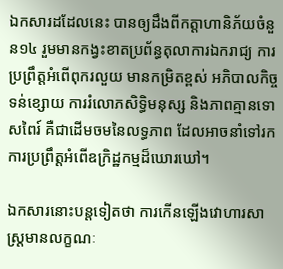ឯកសារដដែលនេះ បានឲ្យដឹងពីកត្តាហានិភ័យចំនួន១៤ រួមមានកង្វះខាតប្រព័ន្ធតុលាការឯករាជ្យ ការប្រព្រឹត្តអំពើពុករលួយ មានកម្រិតខ្ពស់ អភិបាលកិច្ចទន់ខ្សោយ ការរំលោភសិទ្ធិមនុស្ស និងភាពគ្មានទោសពៃរ៍ គឺជាដើមចមនៃលទ្ធភាព ដែលអាចនាំទៅរកការប្រព្រឹត្តអំពើឧក្រិដ្ឋកម្មដ៏ឃោរឃៅ។

ឯកសារនោះបន្តទៀតថា ការកើនឡើងវោហារសាស្ត្រមានលក្ខណៈ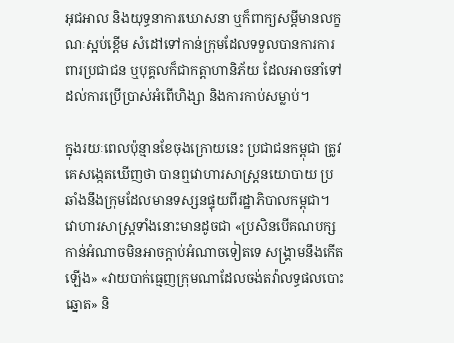អុជអាល និងយុទ្ធនាការឃោសនា ឬក៏ពាក្យសម្តីមានលក្ខណៈស្អប់ខ្ពើម សំដៅទៅកាន់ក្រុមដែលទទួលបានការការពារប្រជាជន ឬបុគ្គលក៏ជាកត្តាហានិភ័យ ដែលអាចនាំទៅដល់ការប្រើប្រាស់អំពើហិង្សា និងការកាប់សម្លាប់។

ក្នុងរយៈពេលប៉ុន្មានខែចុងក្រោយនេះ ប្រជាជនកម្ពុជា ត្រូវគេសង្កេតឃើញថា បានឮវោហារសាស្ត្រនយោបាយ ប្រឆាំងនឹងក្រុមដែលមានទស្សនផ្ទុយពីរដ្ឋាភិបាលកម្ពុជា។ វោហារសាស្ត្រទាំងនោះមានដូចជា «ប្រសិនបើគណបក្សកាន់អំណាចមិនអាចក្តាប់អំណាចទៀតទេ សង្គ្រាមនឹងកើតឡើង‍» «វាយបាក់ធ្មេញក្រុមណាដែលចង់តវ៉ាលទ្ធផលបោះឆ្នោត‍» និ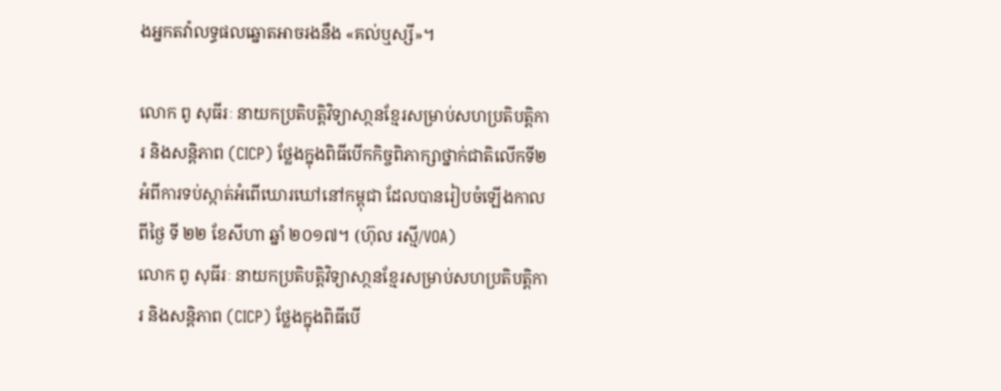ងអ្នកតវ៉ាលទ្ធផលឆ្នោតអាចរងនឹង «គល់ឬស្សី‍»។

លោក ពូ សុធីរៈ នាយកប្រតិបត្តិវិទ្យាសា្ថនខ្មែរសម្រាប់សហប្រតិបត្តិការ និងសន្តិភាព (CICP) ថ្លែងក្នុងពិធីបើកកិច្ចពិភាក្សាថ្នាក់ជាតិលើកទី២ អំពីការទប់ស្កាត់អំពើឃោរឃៅនៅកម្ពុជា ដែលបានរៀបចំឡើងកាលពីថ្ងៃ ទី ២២ ខែសីហា ឆ្នាំ ២០១៧។ (ហ៊ុល រស្មី/VOA)
លោក ពូ សុធីរៈ នាយកប្រតិបត្តិវិទ្យាសា្ថនខ្មែរសម្រាប់សហប្រតិបត្តិការ និងសន្តិភាព (CICP) ថ្លែងក្នុងពិធីបើ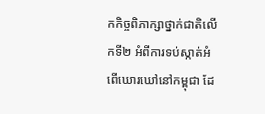កកិច្ចពិភាក្សាថ្នាក់ជាតិលើកទី២ អំពីការទប់ស្កាត់អំពើឃោរឃៅនៅកម្ពុជា ដែ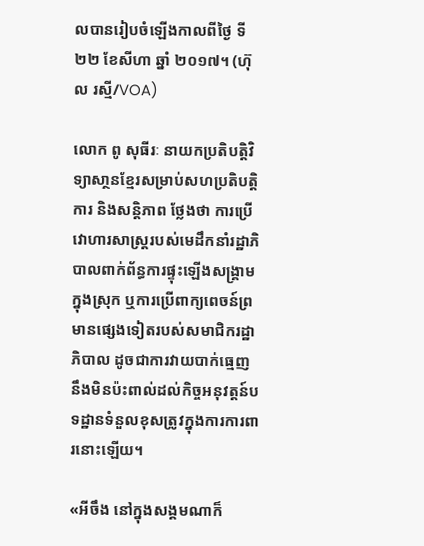លបានរៀបចំឡើងកាលពីថ្ងៃ ទី ២២ ខែសីហា ឆ្នាំ ២០១៧។ (ហ៊ុល រស្មី/VOA)

លោក ពូ សុធីរៈ នាយកប្រតិបត្តិវិទ្យាសា្ថនខ្មែរសម្រាប់សហប្រតិបត្តិការ និងសន្តិភាព ថ្លែងថា ការប្រើវោហារសាស្ត្ររបស់មេដឹកនាំរដ្ឋាភិបាលពាក់ព័ន្ធការផ្ទុះឡើងសង្គ្រាមក្នុងស្រុក ឬការប្រើពាក្យពេចន៍ព្រមានផ្សេងទៀតរបស់សមាជិករដ្ឋាភិបាល ដូចជាការវាយបាក់ធ្មេញ នឹងមិនប៉ះពាល់ដល់កិច្ចអនុវត្តន៍បទដ្ឋានទំនួលខុសត្រូវក្នុងការការពារនោះឡើយ។

«អីចឹង នៅក្នុងសង្គមណាក៏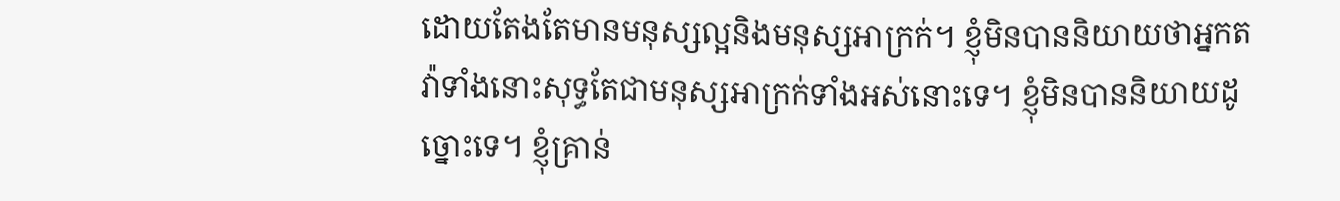ដោយតែងតែមានមនុស្សល្អនិងមនុស្សអាក្រក់។ ខ្ញុំមិនបាននិយាយថាអ្នកតវ៉ាទាំងនោះសុទ្ធតែជាមនុស្សអាក្រក់ទាំងអស់នោះទេ។ ខ្ញុំមិនបាននិយាយដូច្នោះទេ។ ខ្ញុំគ្រាន់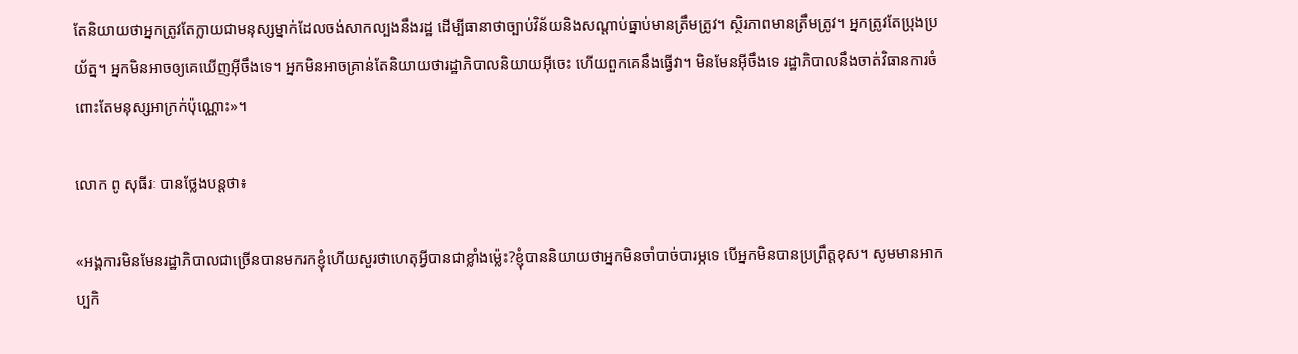តែនិយាយថាអ្នកត្រូវតែក្លាយជាមនុស្សម្នាក់ដែលចង់សាកល្បងនឹងរដ្ឋ ដើម្បីធានាថាច្បាប់វិន័យនិងសណ្តាប់ធ្នាប់មានត្រឹមត្រូវ។ ស្ថិរភាពមានត្រឹមត្រូវ។ អ្នកត្រូវតែប្រុងប្រយ័ត្ន។ អ្នកមិនអាចឲ្យគេឃើញអ៊ីចឹងទេ។ អ្នកមិនអាចគ្រាន់តែនិយាយថារដ្ឋាភិបាលនិយាយអ៊ីចេះ ហើយពួកគេនឹងធ្វើវា។ មិនមែនអ៊ីចឹងទេ រដ្ឋាភិបាលនឹងចាត់វិធានការចំពោះតែមនុស្សអាក្រក់ប៉ុណ្ណោះ»។

លោក ពូ សុធីរៈ បានថ្លែងបន្តថា៖

«អង្គការមិនមែនរដ្ឋាភិបាលជាច្រើនបានមករកខ្ញុំហើយសួរថាហេតុអ្វីបានជាខ្លាំងម្ល៉េះ?ខ្ញុំបាននិយាយថាអ្នកមិនចាំបាច់បារម្ភទេ បើអ្នកមិនបានប្រព្រឹត្តខុស។ សូមមានអាកប្បកិ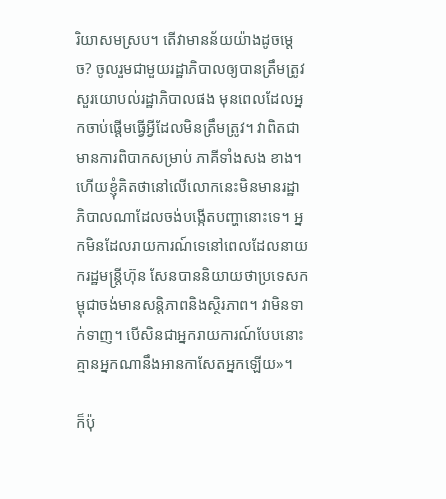រិយាសមស្រប។ តើវាមានន័យយ៉ាងដូចម្តេច? ចូលរួមជាមួយរដ្ឋាភិបាលឲ្យបានត្រឹមត្រូវ សួរយោបល់រដ្ឋាភិបាលផង មុនពេលដែលអ្នកចាប់ផ្តើមធ្វើអ្វីដែលមិនត្រឹមត្រូវ។ វាពិតជាមានការពិបាកសម្រាប់ ភាគីទាំងសង ខាង។ ហើយខ្ញុំគិតថានៅលើលោកនេះមិនមានរដ្ឋាភិបាលណាដែលចង់បង្កើតបញ្ហានោះទេ។ អ្នកមិនដែលរាយការណ៍ទេនៅពេលដែលនាយករដ្ឋមន្រ្តីហ៊ុន សែនបាននិយាយថាប្រទេសកម្ពុជាចង់មានសន្តិភាពនិងស្ថិរភាព។ វាមិនទាក់ទាញ។ បើសិនជាអ្នករាយការណ៍បែបនោះ គ្មានអ្នកណានឹងអានកាសែតអ្នកឡើយ»។

ក៏ប៉ុ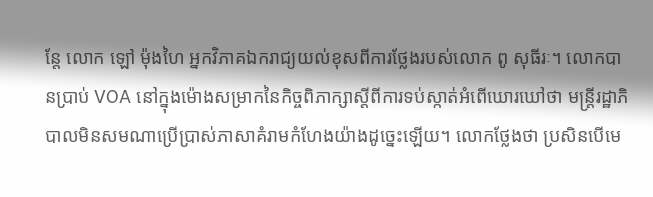ន្តែ លោក ឡៅ ម៉ុងហៃ អ្នកវិភាគឯករាជ្យយល់ខុសពីការថ្លែងរបស់លោក ពូ សុធីរៈ។ លោកបានប្រាប់ VOA នៅក្នុងម៉ោងសម្រាកនៃកិច្ចពិភាក្សាស្តីពីការទប់ស្កាត់អំពើឃោរឃៅថា មន្ត្រីរដ្ឋាភិបាលមិនសមណាប្រើប្រាស់ភាសាគំរាមកំហែងយ៉ាងដូច្នេះឡើយ។ លោកថ្លែងថា ប្រសិនបើមេ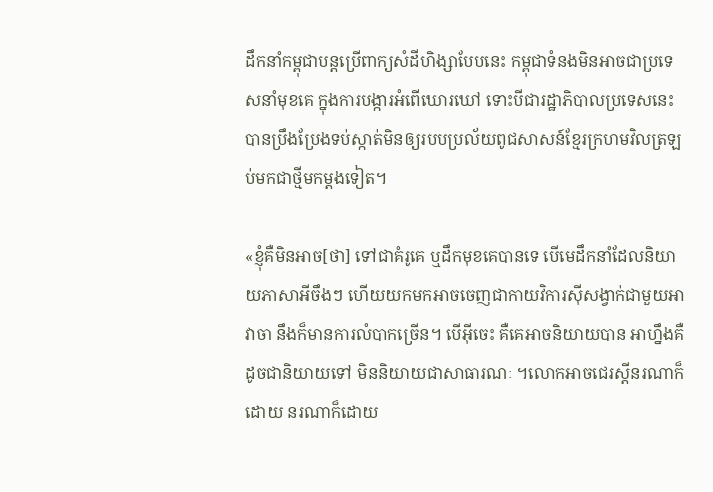ដឹកនាំកម្ពុជាបន្តប្រើពាក្យសំដីហិង្សាបែបនេះ កម្ពុជាទំនងមិនអាចជាប្រទេសនាំមុខគេ ក្នុងការបង្ការអំពើឃោរឃៅ ទោះបីជារដ្ឋាភិបាលប្រទេសនេះ បានប្រឹងប្រែងទប់ស្កាត់មិនឲ្យរបបប្រល័យពូជសាសន៍ខ្មែរក្រហមវិលត្រឡប់មកជាថ្មីមកម្តងទៀត។

«ខ្ញុំគឺមិនអាច[ថា] ទៅជាគំរូគេ ឬដឹកមុខគេបានទេ បើមេដឹកនាំដែលនិយាយភាសាអីចឹងៗ ហើយយកមកអាចចេញជាកាយវិការស៊ីសង្វាក់ជាមួយអាវាចា នឹងក៏មានការលំបាកច្រើន។ បើអ៊ីចេះ គឺគេអាចនិយាយបាន អាហ្នឹងគឺ ដូចជានិយាយទៅ មិននិយាយជាសាធារណៈ ។លោកអាចជេរស្តីនរណាក៏ដោយ នរណាក៏ដោយ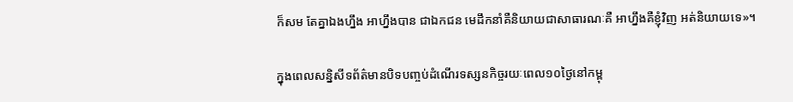ក៏សម តែគ្នាឯងហ្នឹង អាហ្នឹងបាន ជាឯកជន មេដឹកនាំគឺនិយាយជាសាធារណៈគឺ អាហ្នឹងគឺខ្ញុំវិញ អត់និយាយទេ»។

ក្នុងពេលសន្និសីទព័ត៌មានបិទបញ្ចប់ដំណើរទស្សនកិច្ចរយៈពេល១០ថ្ងៃនៅកម្ពុ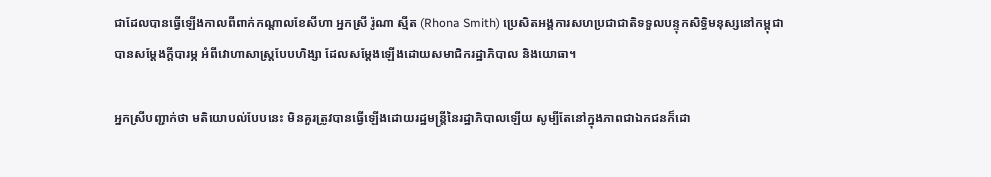ជាដែលបានធ្វើឡើងកាលពីពាក់កណ្តាលខែសីហា អ្នកស្រី រ៉ូណា ស្មីត (Rhona Smith) ប្រេសិតអង្គការសហប្រជាជាតិទទួលបន្ទុកសិទ្ធិមនុស្សនៅកម្ពុជា បានសម្តែងក្តីបារម្ភ អំពីវោហាសាស្ត្របែបហិង្សា ដែលសម្តែងឡើងដោយសមាជិករដ្ឋាភិបាល និងយោធា។

អ្នកស្រីបញ្ជាក់ថា មតិយោបល់បែបនេះ មិនគួរត្រូវបានធ្វើឡើងដោយរដ្ឋមន្ត្រីនៃរដ្ឋាភិបាលឡើយ សូម្បីតែនៅក្នុងភាពជាឯកជនក៏ដោ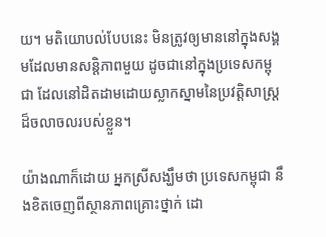យ។ មតិយោបល់បែបនេះ មិនត្រូវឲ្យមាននៅក្នុងសង្គមដែលមានសន្តិភាពមួយ ដូចជានៅក្នុងប្រទេសកម្ពុជា ដែលនៅដិតដាមដោយស្លាកស្នាមនៃប្រវត្តិសាស្ត្រដ៏ចលាចលរបស់ខ្លួន។

យ៉ាងណាក៏ដោយ អ្នកស្រីសង្ឃឹមថា ប្រទេសកម្ពុជា នឹងខិតចេញពីស្ថានភាពគ្រោះថ្នាក់ ដោ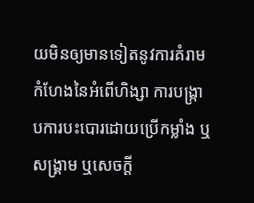យមិនឲ្យមានទៀតនូវការគំរាមកំហែងនៃអំពើហិង្សា ការបង្ក្រាបការបះបោរដោយប្រើកម្លាំង ឬសង្គ្រាម ឬសេចក្តី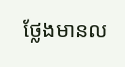ថ្លែងមានល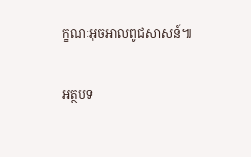ក្ខណៈអុចអាលពូជសាសន៍៕

អត្ថបទ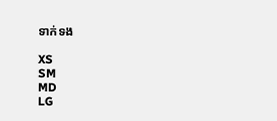ទាក់ទង

XS
SM
MD
LG